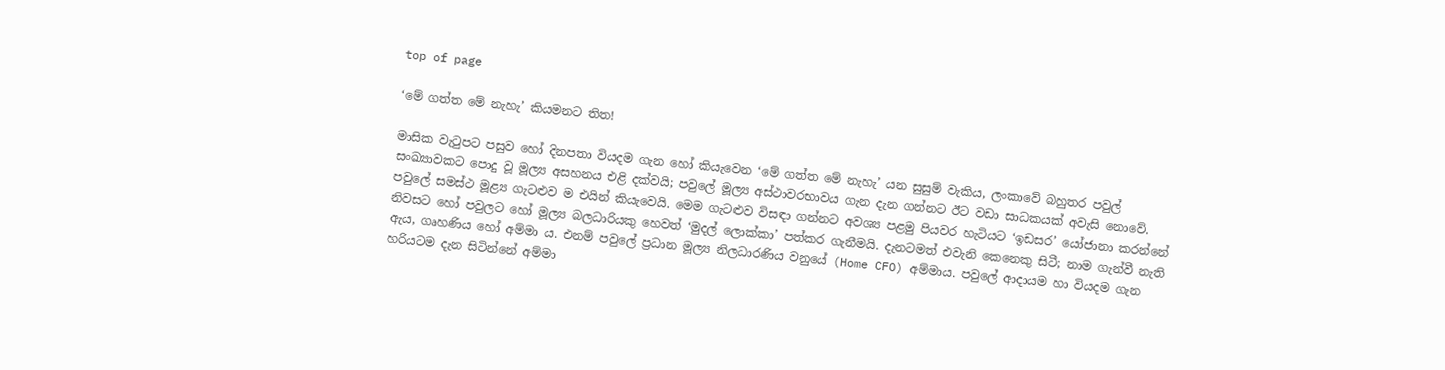top of page

‘මේ ගත්ත මේ නැහැ’ කියමනට තිත!

මාසික වැටුපට පසුව හෝ දිනපතා වියදම ගැන හෝ කියැවෙන ‘මේ ගත්ත මේ නැහැ’ යන සුසුම් වැකිය, ලංකාවේ බහුතර පවුල් සංඛ්‍යාවකට පොදු වූ මූල්‍ය අසහනය එළි දක්වයි; පවුලේ මූල්‍ය අස්ථාවරභාවය ගැන දැන ගන්නට ඊට වඩා සාධකයක් අවැසි නොවේ. පවුලේ සමස්ථ මූළ්‍ය ගැටළුව ම එයින් කියැවෙයි. මෙම ගැටළුව විසඳා ගන්නට අවශ්‍ය පළමු පියවර හැටියට ‘ඉඩසර’ යෝජානා කරන්නේ නිවසට හෝ පවුලට හෝ මූල්‍ය බලධාරියකු හෙවත් ‘මුදල් ලොක්කා’ පත්කර ගැනීමයි. දැනටමත් එවැනි කෙනෙකු සිටී; නාම ගැන්වී නැති ඇය, ගෘහණිය හෝ අම්මා ය. එනම් පවුලේ ප්‍රධාන මූල්‍ය නිලධාරණිය වනුයේ (Home CFO) අම්මාය. පවුලේ ආදායම හා වියදම ගැන හරියටම දැන සිටින්නේ අම්මා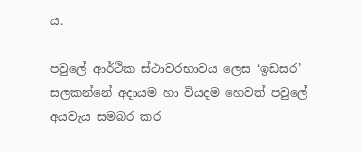ය.

පවුලේ ආර්ථික ස්ථාවරභාවය ලෙස ‘ඉඩසර’ සලකන්නේ අදායම හා වියදම හෙවත් පවුලේ අයවැය සමබර කර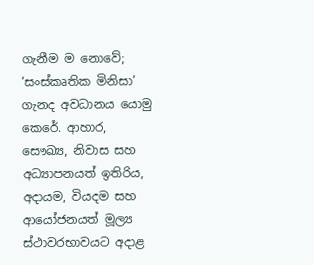ගැනීම ම නොවේ; ‘සංස්කෘතික මිනිසා’ ගැනද අවධානය යොමු කෙරේ. ආහාර, සෞඛ්‍ය, නිවාස සහ අධ්‍යාපනයත් ඉතිරිය, අදායම, වියදම සහ ආයෝජනයත් මූල්‍ය ස්ථාවරභාවයට අදාළ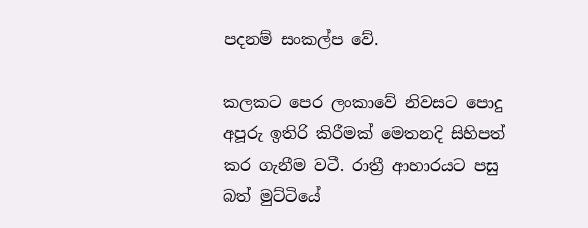පදනම් සංකල්ප වේ.

කලකට පෙර ලංකාවේ නිවසට පොදු අපූරු ඉතිරි කිරීමක් මෙතනදි සිහිපත් කර ගැනීම වටී. රාත්‍රී ආහාරයට පසු බත් මුට්ටියේ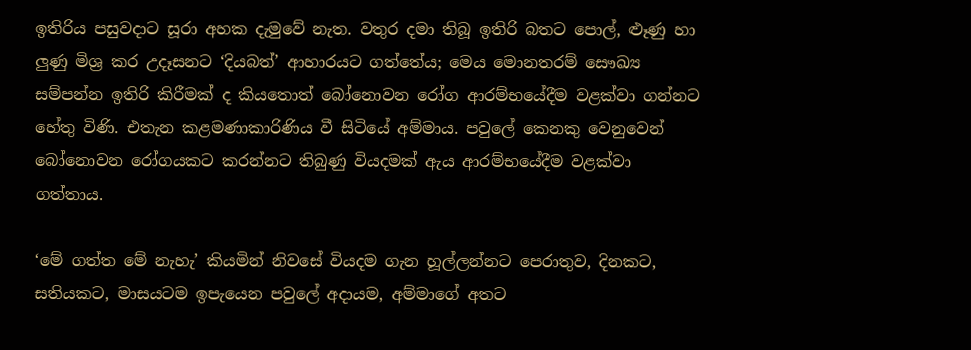ඉතිරිය පසුවදාට සූරා අහක දැමුවේ නැත. වතුර දමා තිබූ ඉතිරි බතට පොල්, ළූණු හා ලුණු මිශ්‍ර කර උදෑසනට ‘දියබත්’ ආහාරයට ගත්තේය; මෙය මොනතරම් සෞඛ්‍ය සම්පන්න ඉතිරි කිරීමක් ද කියතොත් බෝනොවන රෝග ආරම්භයේදීම වළක්වා ගන්නට හේතු විණි. එතැන කළමණාකාරිණිය වී සිටියේ අම්මාය. පවුලේ කෙනකු වෙනුවෙන් බෝනොවන රෝගයකට කරන්නට තිබුණු වියදමක් ඇය ආරම්භයේදීම වළක්වා ගත්තාය.

‘මේ ගත්ත මේ නැහැ’ කියමින් නිවසේ වියදම ගැන හූල්ලන්නට පෙරාතුව, දිනකට, සතියකට, මාසයටම ඉපැයෙන පවුලේ අදායම, අම්මාගේ අතට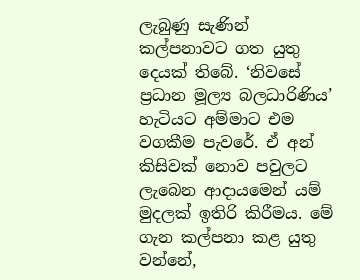ලැබුණු සැණින් කල්පනාවට ගත යුතු දෙයක් තිබේ. ‘නිවසේ ප්‍රධාන මූල්‍ය බලධාරිණිය’ හැටියට අම්මාට එම වගකීම පැවරේ. ඒ අන් කිසිවක් නොව පවුලට ලැබෙන ආදායමෙන් යම් මුදලක් ඉතිරි කිරීමය. මේ ගැන කල්පනා කළ යුතු වන්නේ,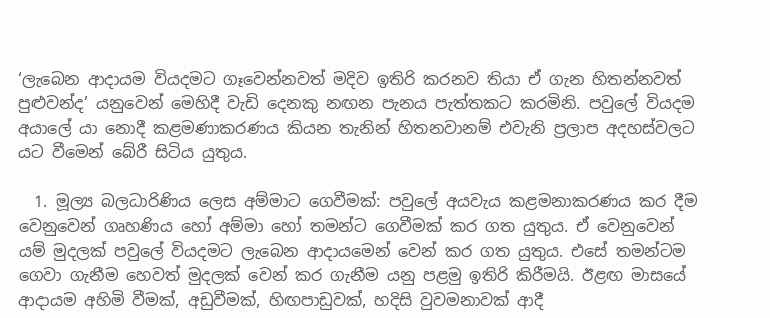‘ලැබෙන ආදායම වියදමට ගෑවෙන්නවත් මදිව ඉතිරි කරනව තියා ඒ ගැන හිතන්නවත් පුළුවන්ද’ යනුවෙන් මෙහිදී වැඩි දෙනකු නඟන පැනය පැත්තකට කරමිනි. පවුලේ වියදම අයාලේ යා නොදී කළමණාකරණය කියන තැනින් හිතනවානම් එවැනි ප්‍රලාප අදහස්වලට යට වීමෙන් බේරී සිටිය යුතුය.

  1. මූල්‍ය බලධාරිණිය ලෙස අම්මාට ගෙවීමක්: පවුලේ අයවැය කළමනාකරණය කර දීම වෙනුවෙන් ගෘහණිය හෝ අම්මා හෝ තමන්ට ගෙවීමක් කර ගත යුතුය. ඒ වෙනුවෙන් යම් මුදලක් පවුලේ වියදමට ලැබෙන ආදායමෙන් වෙන් කර ගත යුතුය. එසේ තමන්ටම ගෙවා ගැනීම හෙවත් මුදලක් වෙන් කර ගැනීම යනු පළමු ඉතිරි කිරීමයි. ඊළඟ මාසයේ ආදායම අහිමි වීමක්, අඩුවීමක්, හිඟපාඩුවක්, හදිසි වුවමනාවක් ආදී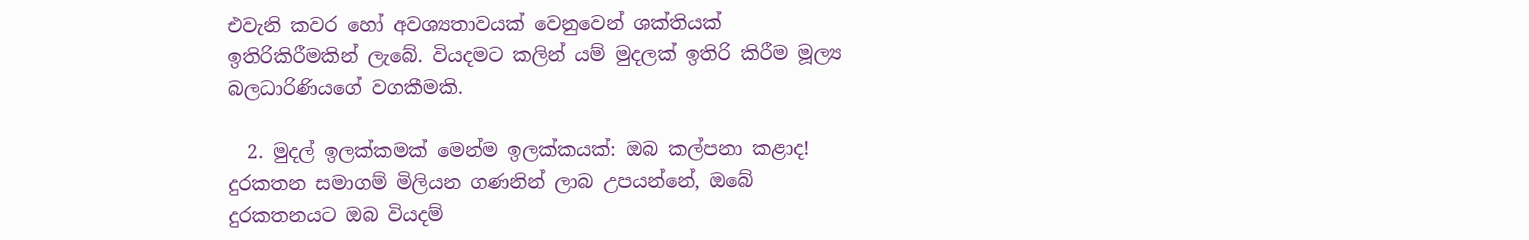එවැනි කවර හෝ අවශ්‍යතාවයක් වෙනුවෙන් ශක්තියක් ඉතිරිකිරීමකින් ලැබේ. වියදමට කලින් යම් මුදලක් ඉතිරි කිරීම මූල්‍ය බලධාරිණියගේ වගකීමකි.

  2. මුදල් ඉලක්කමක් මෙන්ම ඉලක්කයක්: ඔබ කල්පනා කළාද! දුරකතන සමාගම් මිලියන ගණනින් ලාබ උපයන්නේ, ඔබේ දුරකතනයට ඔබ වියදම්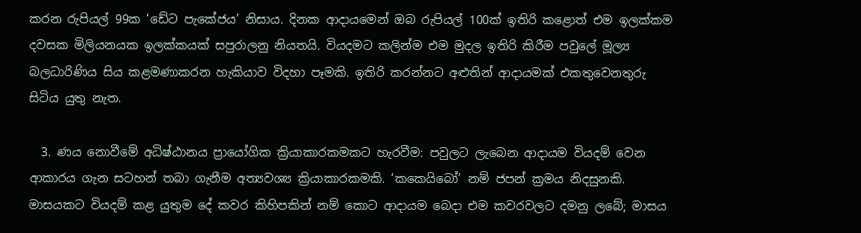කරන රුපියල් 99ක ‘ඩේට පැකේජය’ නිසාය. දිනක ආදායමෙන් ඔබ රුපියල් 100ක් ඉතිරි කළොත් එම ඉලක්කම දවසක මිලියනයක ඉලක්කයක් සපුරාලනු නියතයි. වියදමට කලින්ම එම මුදල ඉතිරි කිරීම පවුලේ මූල්‍ය බලධාරිණිය සිය කළමණාකරන හැකියාව විදහා පෑමකි. ඉතිරි කරන්නට අළුතින් ආදායමක් එකතුවෙනතුරු සිටිය යුතු නැත.

  3. ණය නොවීමේ අධිෂ්ඨානය ප්‍රායෝගික ක්‍රියාකාරකමකට හැරවීම: පවුලට ලැබෙන ආදායම වියදම් වෙන ආකාරය ගැන සටහන් තබා ගැනීම අත්‍යවශ්‍ය ක්‍රියාකාරකමකි. ‘කකෙයිබෝ’ නම් ජපන් ක්‍රමය නිදසුනකි. මාසයකට වියදම් කළ යුතුම දේ කවර කිහිපකින් නම් කොට ආදායම බෙදා එම කවරවලට දමනු ලබේ; මාසය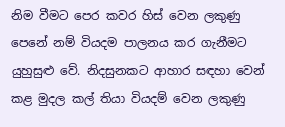නිම වීමට පෙර කවර හිස් වෙන ලකුණු පෙනේ නම් වියදම පාලනය කර ගැනීමට යුහුසුළු වේ. නිදසුනකට ආහාර සඳහා වෙන් කළ මුදල කල් තියා වියදම් වෙන ලකුණු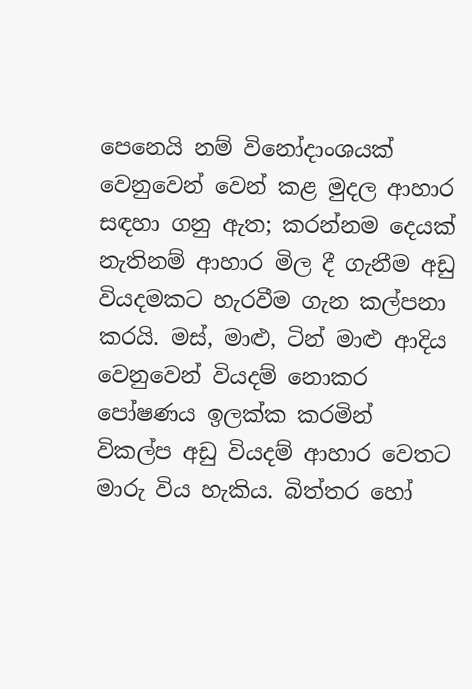පෙනෙයි නම් විනෝදාංශයක් වෙනුවෙන් වෙන් කළ මුදල ආහාර සඳහා ගනු ඇත; කරන්නම දෙයක් නැතිනම් ආහාර මිල දී ගැනීම අඩු වියදමකට හැරවීම ගැන කල්පනා කරයි. මස්, මාළු, ටින් මාළු ආදිය වෙනුවෙන් වියදම් නොකර පෝෂණය ඉලක්ක කරමින් විකල්ප අඩු වියදම් ආහාර වෙතට මාරු විය හැකිය. බිත්තර හෝ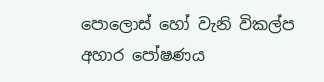පොලොස් හෝ වැනි විකල්ප අහාර පෝෂණය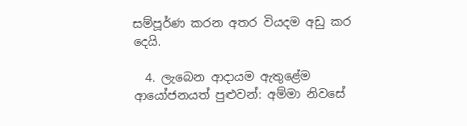සම්පූර්ණ කරන අතර වියදම අඩු කර දෙයි.

  4. ලැබෙන ආදායම ඇතුළේම ආයෝජනයත් පුළුවන්: අම්මා නිවසේ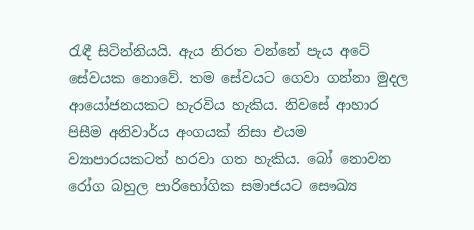රැඳී සිටින්නියයි. ඇය නිරත වන්නේ පැය අටේ සේවයක නොවේ. තම සේවයට ගෙවා ගන්නා මුදල ආයෝජනයකට හැරවිය හැකිය. නිවසේ ආහාර පිසීම අනිවාර්ය අංගයක් නිසා එයම ව්‍යාපාරයකටත් හරවා ගත හැකිය. බෝ නොවන රෝග බහුල පාරිභෝගික සමාජයට සෞඛ්‍ය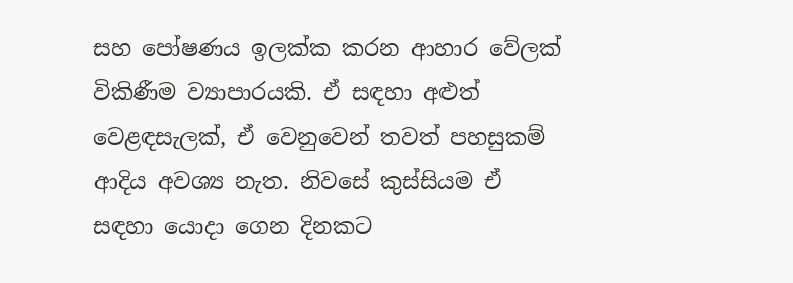සහ පෝෂණය ඉලක්ක කරන ආහාර වේලක් විකිණීම ව්‍යාපාරයකි. ඒ සඳහා අළුත් වෙළඳසැලක්, ඒ වෙනුවෙන් තවත් පහසුකම් ආදිය අවශ්‍ය නැත. නිවසේ කුස්සියම ඒ සඳහා යොදා ගෙන දිනකට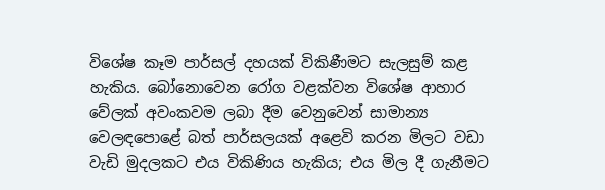විශේෂ කෑම පාර්සල් දහයක් විකිණීමට සැලසුම් කළ හැකිය. බෝනොවෙන රෝග වළක්වන විශේෂ ආහාර වේලක් අවංකවම ලබා දීම වෙනුවෙන් සාමාන්‍ය වෙලඳපොළේ බත් පාර්සලයක් අළෙවි කරන මිලට වඩා වැඩි මුදලකට එය විකිණිය හැකිය; එය මිල දී ගැනීමට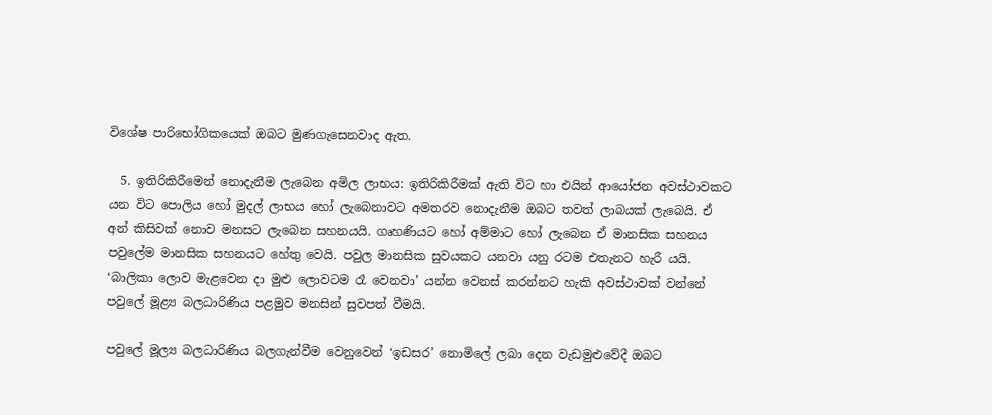විශේෂ පාරිභෝගිකයෙක් ඔබට මුණගැසෙනවාද ඇත.

  5. ඉතිරිකිරීමෙන් නොදැනීම ලැබෙන අමිල ලාභය: ඉතිරිකිරීමක් ඇති විට හා එයින් ආයෝජන අවස්ථාවකට යන විට පොලිය හෝ මුදල් ලාභය හෝ ලැබෙනාවට අමතරව නොදැනීම ඔබට තවත් ලාබයක් ලැබෙයි. ඒ අන් කිසිවක් නොව මනසට ලැබෙන සහනයයි. ගෘහණියට හෝ අම්මාට හෝ ලැබෙන ඒ මානසික සහනය පවුලේම මානසික සහනයට හේතු වෙයි. පවුල මානසික සුවයකට යනවා යනු රටම එතැනට හැරී යයි. ‘බාලිකා ලොව මැළවෙන දා මුළු ලොවටම රෑ වෙනවා’ යන්න වෙනස් කරන්නට හැකි අවස්ථාවක් වන්නේ පවුලේ මූළ්‍ය බලධාරිණිය පළමුව මනසින් සුවපත් වීමයි.

පවුලේ මූල්‍ය බලධාරිණිය බලගැන්වීම වෙනුවෙන් ‘ඉඩසර’ නොමිලේ ලබා දෙන වැඩමුළුවේදී ඔබට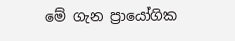මේ ගැන ප්‍රායෝගික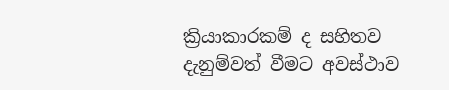ක්‍රියාකාරකම් ද සහිතව දැනුම්වත් වීමට අවස්ථාව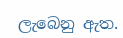ලැබෙනු ඇත.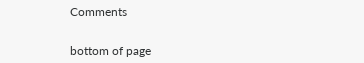Comments


bottom of page